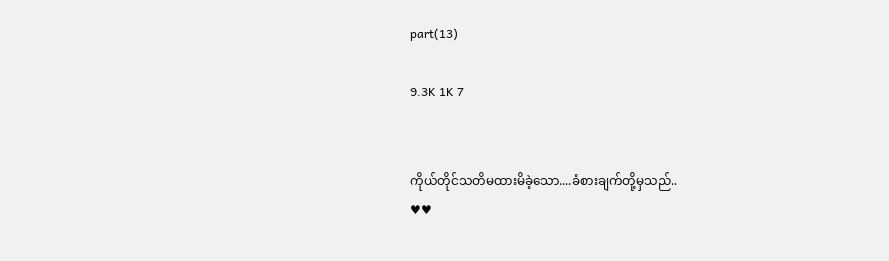part(13)

9.3K 1K 7


ကိုယ်တိုင်သတိမထားမိခဲ့သော....ခံစားချက်တို့မှသည်..
♥♥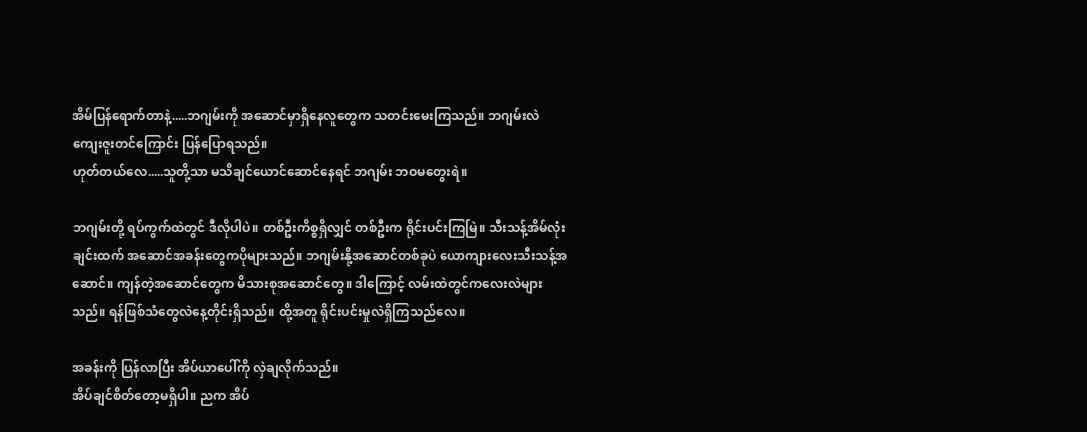အိမ်ပြန်ရောက်တာနဲ့.....ဘဂျမ်းကို အဆောင်မှာရှိနေလူတွေက သတင်းမေးကြသည်။ ဘဂျမ်းလဲ ကျေးဇူးတင်ကြောင်း ပြန်ပြောရသည်။
ဟုတ်တယ်လေ.....သူတို့သာ မသိချင်ယောင်ဆောင်နေရင် ဘဂျမ်း ဘဝမတွေးရဲ။

ဘဂျမ်းတို့ ရပ်ကွက်ထဲတွင် ဒီလိုပါပဲ။ တစ်ဦးကိစ္စရှိလျှင် တစ်ဦးက ရိုင်းပင်းကြမြဲ။ သီးသန့်အိမ်လုံးချင်းထက် အဆောင်အခန်းတွေကပိုများသည်။ ဘဂျမ်းနို့အဆောင်တစ်ခုပဲ ယောကျားလေးသီးသန့်အဆောင်။ ကျန်တဲ့အဆောင်တွေက မိသားစုအဆောင်တွေ။ ဒါကြောင့် လမ်းထဲတွင်ကလေးလဲများသည်။ ရန်ဖြစ်သံတွေလဲနေ့တိုင်းရှိသည်။ ထို့အတူ ရိုင်းပင်းမှုလဲရှိကြသည်လေ။

အခန်းကို ပြန်လာပြီး အိပ်ယာပေါ်ကို လှဲချလိုက်သည်။
အိပ်ချင်စိတ်တော့မရှိပါ။ ညက အိပ်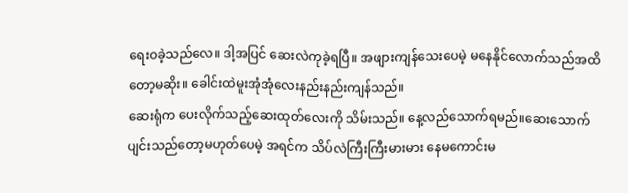ရေးဝခဲ့သည်လေ။ ဒါ့အပြင် ဆေးလဲကုခဲ့ရပြီ။ အဖျားကျန်သေးပေမဲ့ မနေနိုင်လောက်သည်အထိတော့မဆိုး။ ခေါင်းထဲမူးအုံအုံလေးနည်းနည်းကျန်သည်။
ဆေးရုံက ပေးလိုက်သည့်ဆေးထုတ်လေးကို သိမ်းသည်။ နေ့လည်သောက်ရမည်။ဆေးသောက်ပျင်းသည်တော့မဟုတ်ပေမဲ့ အရင်က သိပ်လဲကြီးကြီးမားမား နေမကောင်းမ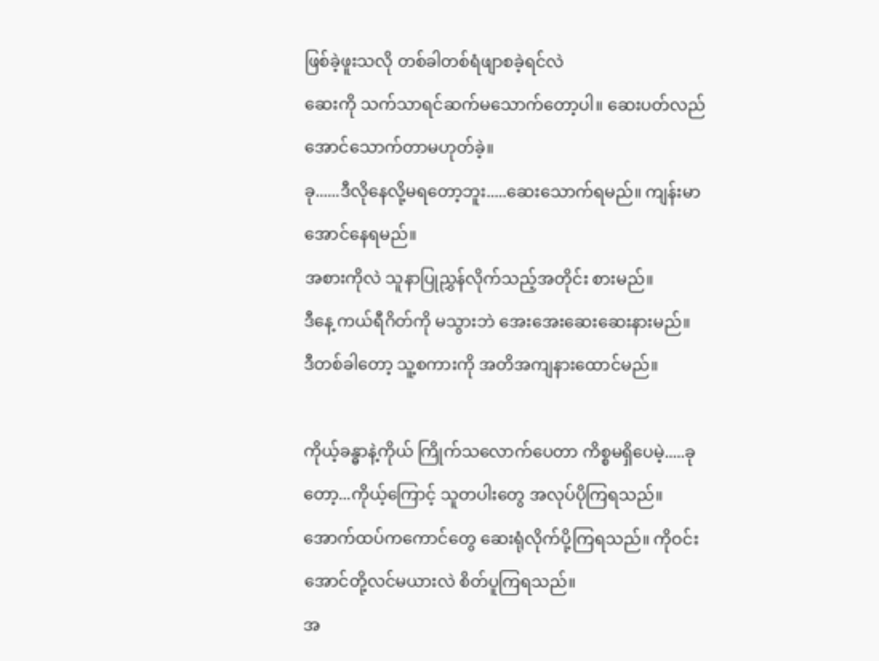ဖြစ်ခဲ့ဖူးသလို တစ်ခါတစ်ရံဖျာစခဲ့ရင်လဲ
ဆေးကို သက်သာရင်ဆက်မသောက်တော့ပါ။ ဆေးပတ်လည်အောင်သောက်တာမဟုတ်ခဲ့။
ခု......ဒီလိုနေလို့မရတော့ဘူး.....ဆေးသောက်ရမည်။ ကျန်းမာအောင်နေရမည်။
အစားကိုလဲ သူနာပြုညွှန်လိုက်သည့်အတိုင်း စားမည်။
ဒီနေ့ ကယ်ရီဂိတ်ကို မသွားဘဲ အေးအေးဆေးဆေးနားမည်။
ဒီတစ်ခါတော့ သူ့စကားကို အတိအကျနားထောင်မည်။

ကိုယ့်ခန္ဓာနဲ့ကိုယ် ကြိုက်သလောက်ပေတာ ကိစ္စမရှိပေမဲ့.....ခုတော့...ကိုယ့်ကြောင့် သူတပါးတွေ အလုပ်ပိုကြရသည်။ အောက်ထပ်ကကောင်တွေ ဆေးရုံလိုက်ပို့ကြရသည်။ ကိုဝင်းအောင်တို့လင်မယားလဲ စိတ်ပူကြရသည်။
အ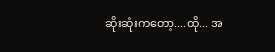ဆိုးဆုံးကတော့....ထို... အ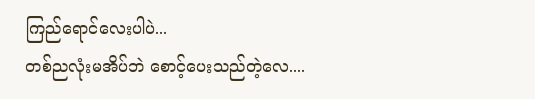ကြည်ရောင်လေးပါပဲ...
တစ်ညလုံးမအိပ်ဘဲ စောင့်ပေးသည်တဲ့လေ....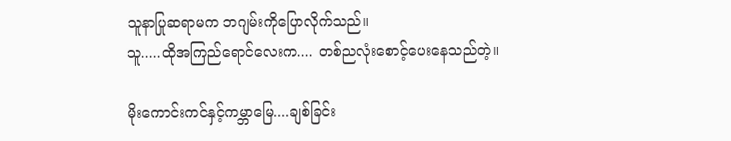သူနာပြုဆရာမက ဘဂျမ်းကိုပြောလိုက်သည်။
သူ.....ထိုအကြည်ရောင်လေးက.... တစ်ညလုံးစောင့်ပေးနေသည်တဲ့။

မိုးကောင်းကင်နှင့်ကမ္ဘာမြေ....ချစ်ခြင်း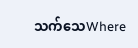သက်သေWhere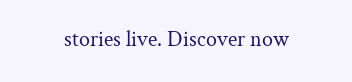stories live. Discover now